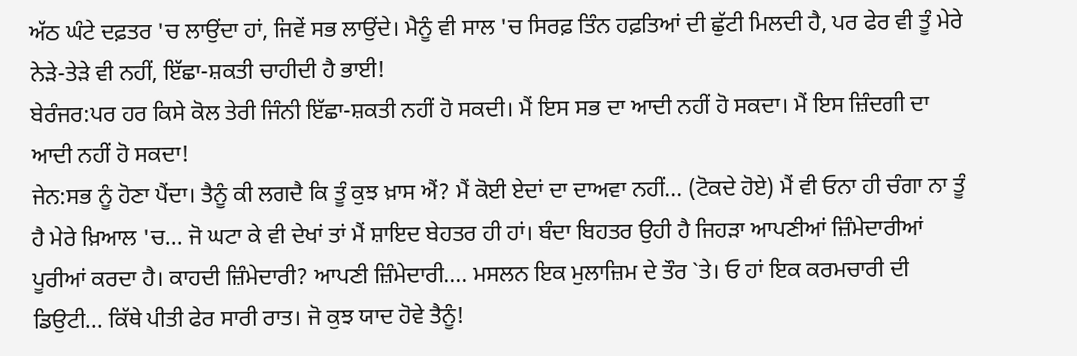ਅੱਠ ਘੰਟੇ ਦਫ਼ਤਰ 'ਚ ਲਾਉਂਦਾ ਹਾਂ, ਜਿਵੇਂ ਸਭ ਲਾਉਂਦੇ। ਮੈਨੂੰ ਵੀ ਸਾਲ 'ਚ ਸਿਰਫ਼ ਤਿੰਨ ਹਫ਼ਤਿਆਂ ਦੀ ਛੁੱਟੀ ਮਿਲਦੀ ਹੈ, ਪਰ ਫੇਰ ਵੀ ਤੂੰ ਮੇਰੇ ਨੇੜੇ-ਤੇੜੇ ਵੀ ਨਹੀਂ, ਇੱਛਾ-ਸ਼ਕਤੀ ਚਾਹੀਦੀ ਹੈ ਭਾਈ!
ਬੇਰੰਜਰ:ਪਰ ਹਰ ਕਿਸੇ ਕੋਲ ਤੇਰੀ ਜਿੰਨੀ ਇੱਛਾ-ਸ਼ਕਤੀ ਨਹੀਂ ਹੋ ਸਕਦੀ। ਮੈਂ ਇਸ ਸਭ ਦਾ ਆਦੀ ਨਹੀਂ ਹੋ ਸਕਦਾ। ਮੈਂ ਇਸ ਜ਼ਿੰਦਗੀ ਦਾ ਆਦੀ ਨਹੀਂ ਹੋ ਸਕਦਾ!
ਜੇਨ:ਸਭ ਨੂੰ ਹੋਣਾ ਪੈਂਦਾ। ਤੈਨੂੰ ਕੀ ਲਗਦੈ ਕਿ ਤੂੰ ਕੁਝ ਖ਼ਾਸ ਐਂ? ਮੈਂ ਕੋਈ ਏਦਾਂ ਦਾ ਦਾਅਵਾ ਨਹੀਂ... (ਟੋਕਦੇ ਹੋਏ) ਮੈਂ ਵੀ ਓਨਾ ਹੀ ਚੰਗਾ ਨਾ ਤੂੰ ਹੈ ਮੇਰੇ ਖ਼ਿਆਲ 'ਚ... ਜੋ ਘਟਾ ਕੇ ਵੀ ਦੇਖਾਂ ਤਾਂ ਮੈਂ ਸ਼ਾਇਦ ਬੇਹਤਰ ਹੀ ਹਾਂ। ਬੰਦਾ ਬਿਹਤਰ ਉਹੀ ਹੈ ਜਿਹੜਾ ਆਪਣੀਆਂ ਜ਼ਿੰਮੇਦਾਰੀਆਂ ਪੂਰੀਆਂ ਕਰਦਾ ਹੈ। ਕਾਹਦੀ ਜ਼ਿੰਮੇਦਾਰੀ? ਆਪਣੀ ਜ਼ਿੰਮੇਦਾਰੀ.... ਮਸਲਨ ਇਕ ਮੁਲਾਜ਼ਿਮ ਦੇ ਤੌਰ `ਤੇ। ਓ ਹਾਂ ਇਕ ਕਰਮਚਾਰੀ ਦੀ ਡਿਉਟੀ... ਕਿੱਥੇ ਪੀਤੀ ਫੇਰ ਸਾਰੀ ਰਾਤ। ਜੋ ਕੁਝ ਯਾਦ ਹੋਵੇ ਤੈਨੂੰ!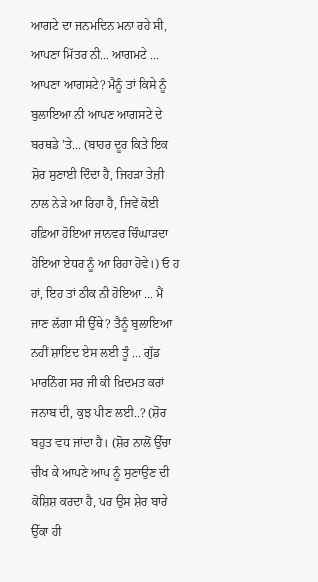ਆਗਟੇ ਦਾ ਜਨਮਦਿਨ ਮਨਾ ਰਹੇ ਸੀ, ਆਪਣਾ ਮਿੱਤਰ ਨੀ... ਆਗਮਟੇ ... ਆਪਣਾ ਆਗਸਟੇ? ਮੈਨੂੰ ਤਾਂ ਕਿਸੇ ਨੂੰ ਬੁਲਾਇਆ ਨੀ ਆਪਣ ਆਗਸਟੇ ਦੇ ਬਰਥਡੇ ’ਤੇ... (ਬਾਹਰ ਦੂਰ ਕਿਤੇ ਇਕ ਸ਼ੋਰ ਸੁਣਾਈ ਦਿੰਦਾ ਹੈ, ਜਿਹੜਾ ਤੇਜ਼ੀ ਨਾਲ ਨੇੜੇ ਆ ਰਿਹਾ ਹੈ, ਜਿਵੇਂ ਕੋਈ ਹਫ਼ਿਆ ਹੋਇਆ ਜਾਨਵਰ ਚਿੰਘਾੜਦਾ ਹੋਇਆ ਏਧਰ ਨੂੰ ਆ ਰਿਹਾ ਹੋਵੇ।) ਓ ਹ ਹਾਂ, ਇਹ ਤਾਂ ਠੀਕ ਨੀ ਹੋਇਆ ... ਮੈਂ ਜਾਣ ਲੱਗਾ ਸੀ ਉੱਥੇ? ਤੈਨੂੰ ਬੁਲਾਇਆ ਨਹੀਂ ਸ਼ਾਇਦ ਏਸ ਲਈ ਤੂੰ ... ਗੁੱਡ ਮਾਰਨਿੰਗ ਸਰ ਜੀ ਕੀ ਖ਼ਿਦਮਤ ਕਰਾਂ ਜਨਾਬ ਦੀ, ਕੁਝ ਪੀਣ ਲਈ..? (ਸ਼ੋਰ ਬਹੁਤ ਵਧ ਜਾਂਦਾ ਹੈ। (ਸ਼ੋਰ ਨਾਲੋਂ ਉੱਚਾ ਚੀਖ ਕੇ ਆਪਣੇ ਆਪ ਨੂੰ ਸੁਣਾਉਣ ਦੀ ਕੋਸ਼ਿਸ਼ ਕਰਦਾ ਹੈ, ਪਰ ਉਸ ਸ਼ੇਰ ਬਾਰੇ ਉੱਕਾ ਹੀ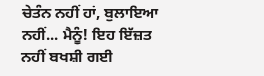ਚੇਤੰਨ ਨਹੀਂ ਹਾਂ, ਬੁਲਾਇਆ ਨਹੀਂ... ਮੈਨੂੰ! ਇਹ ਇੱਜ਼ਤ ਨਹੀਂ ਬਖਸ਼ੀ ਗਈ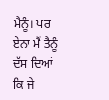ਮੈਨੂੰ। ਪਰ ਏਨਾ ਮੈਂ ਤੈਨੂੰ ਦੱਸ ਦਿਆਂ ਕਿ ਜੇ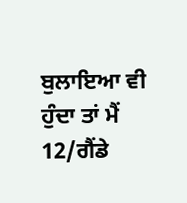ਬੁਲਾਇਆ ਵੀ ਹੁੰਦਾ ਤਾਂ ਮੈਂ
12/ਗੈਂਡੇ